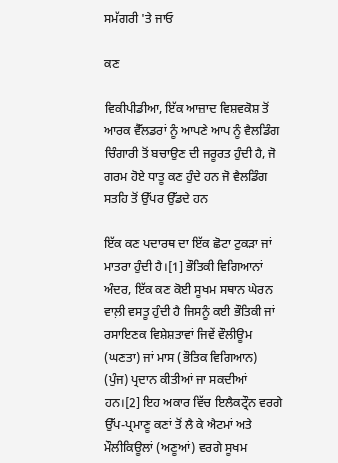ਸਮੱਗਰੀ 'ਤੇ ਜਾਓ

ਕਣ

ਵਿਕੀਪੀਡੀਆ, ਇੱਕ ਆਜ਼ਾਦ ਵਿਸ਼ਵਕੋਸ਼ ਤੋਂ
ਆਰਕ ਵੈੱਲਡਰਾਂ ਨੂੰ ਆਪਣੇ ਆਪ ਨੂੰ ਵੈਲਡਿੰਗ ਚਿੰਗਾਰੀ ਤੋਂ ਬਚਾਉਣ ਦੀ ਜਰੂਰਤ ਹੁੰਦੀ ਹੈ, ਜੋ ਗਰਮ ਹੋਏ ਧਾਤੂ ਕਣ ਹੁੰਦੇ ਹਨ ਜੋ ਵੈਲਡਿੰਗ ਸਤਹਿ ਤੋਂ ਉੱਪਰ ਉੱਡਦੇ ਹਨ

ਇੱਕ ਕਣ ਪਦਾਰਥ ਦਾ ਇੱਕ ਛੋਟਾ ਟੁਕੜਾ ਜਾਂ ਮਾਤਰਾ ਹੁੰਦੀ ਹੈ।[1] ਭੌਤਿਕੀ ਵਿਗਿਆਨਾਂ ਅੰਦਰ, ਇੱਕ ਕਣ ਕੋਈ ਸੂਖਮ ਸਥਾਨ ਘੇਰਨ ਵਾਲ਼ੀ ਵਸਤੂ ਹੁੰਦੀ ਹੈ ਜਿਸਨੂੰ ਕਈ ਭੌਤਿਕੀ ਜਾਂ ਰਸਾਇਣਕ ਵਿਸ਼ੇਸ਼ਤਾਵਾਂ ਜਿਵੇਂ ਵੌਲੀਊਮ (ਘਣਤਾ) ਜਾਂ ਮਾਸ (ਭੌਤਿਕ ਵਿਗਿਆਨ) (ਪੁੰਜ) ਪ੍ਰਦਾਨ ਕੀਤੀਆਂ ਜਾ ਸਕਦੀਆਂ ਹਨ।[2] ਇਹ ਅਕਾਰ ਵਿੱਚ ਇਲੈਕਟ੍ਰੌਨ ਵਰਗੇ ਉੱਪ-ਪ੍ਰਮਾਣੂ ਕਣਾਂ ਤੋਂ ਲੈ ਕੇ ਐਟਮਾਂ ਅਤੇ ਮੌਲੀਕਿਊਲਾਂ (ਅਣੂਆਂ) ਵਰਗੇ ਸੂਖਮ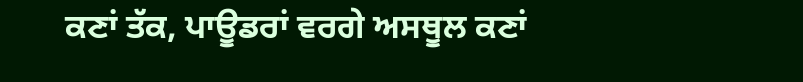ਕਣਾਂ ਤੱਕ, ਪਾਊਡਰਾਂ ਵਰਗੇ ਅਸਥੂਲ ਕਣਾਂ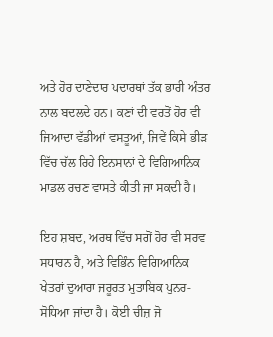ਅਤੇ ਹੋਰ ਦਾਣੇਦਾਰ ਪਦਾਰਥਾਂ ਤੱਕ ਭਾਰੀ ਅੰਤਰ ਨਾਲ ਬਦਲਦੇ ਹਨ। ਕਣਾਂ ਦੀ ਵਰਤੋਂ ਹੋਰ ਵੀ ਜਿਆਦਾ ਵੱਡੀਆਂ ਵਸਤੂਆਂ, ਜਿਵੇਂ ਕਿਸੇ ਭੀੜ ਵਿੱਚ ਚੱਲ ਰਿਹੇ ਇਨਸਾਨਾਂ ਦੇ ਵਿਗਿਆਨਿਕ ਮਾਡਲ ਰਚਣ ਵਾਸਤੇ ਕੀਤੀ ਜਾ ਸਕਦੀ ਹੈ।

ਇਹ ਸ਼ਬਦ, ਅਰਥ ਵਿੱਚ ਸਗੋਂ ਹੋਰ ਵੀ ਸਰਵ ਸਧਾਰਨ ਹੈ, ਅਤੇ ਵਿਭਿੰਨ ਵਿਗਿਆਨਿਕ ਖੇਤਰਾਂ ਦੁਆਰਾ ਜਰੂਰਤ ਮੁਤਾਬਿਕ ਪੁਨਰ-ਸੋਧਿਆ ਜਾਂਦਾ ਹੈ। ਕੋਈ ਚੀਜ਼ ਜੋ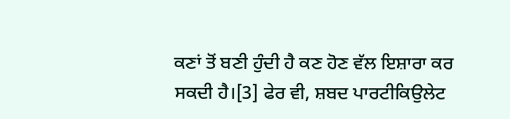ਕਣਾਂ ਤੋਂ ਬਣੀ ਹੁੰਦੀ ਹੈ ਕਣ ਹੋਣ ਵੱਲ ਇਸ਼ਾਰਾ ਕਰ ਸਕਦੀ ਹੈ।[3] ਫੇਰ ਵੀ, ਸ਼ਬਦ ਪਾਰਟੀਕਿਉਲੇਟ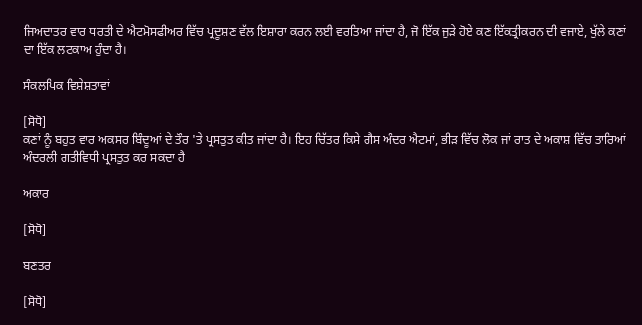ਜਿਅਦਾਤਰ ਵਾਰ ਧਰਤੀ ਦੇ ਐਟਮੋਸਫੀਅਰ ਵਿੱਚ ਪ੍ਰਦੂਸ਼ਣ ਵੱਲ ਇਸ਼ਾਰਾ ਕਰਨ ਲਈ ਵਰਤਿਆ ਜਾਂਦਾ ਹੈ, ਜੋ ਇੱਕ ਜੁੜੇ ਹੋਏ ਕਣ ਇੱਕਤ੍ਰੀਕਰਨ ਦੀ ਵਜਾਏ, ਖੁੱਲੇ ਕਣਾਂ ਦਾ ਇੱਕ ਲਟਕਾਅ ਹੁੰਦਾ ਹੈ।

ਸੰਕਲਪਿਕ ਵਿਸ਼ੇਸ਼ਤਾਵਾਂ

[ਸੋਧੋ]
ਕਣਾਂ ਨੂੰ ਬਹੁਤ ਵਾਰ ਅਕਸਰ ਬਿੰਦੂਆਂ ਦੇ ਤੌਰ 'ਤੇ ਪ੍ਰਸਤੁਤ ਕੀਤ ਜਾਂਦਾ ਹੈ। ਇਹ ਚਿੱਤਰ ਕਿਸੇ ਗੈਸ ਅੰਦਰ ਐਟਮਾਂ, ਭੀੜ ਵਿੱਚ ਲੋਕ ਜਾਂ ਰਾਤ ਦੇ ਅਕਾਸ਼ ਵਿੱਚ ਤਾਰਿਆਂ ਅੰਦਰਲੀ ਗਤੀਵਿਧੀ ਪ੍ਰਸਤੁਤ ਕਰ ਸਕਦਾ ਹੈ

ਅਕਾਰ

[ਸੋਧੋ]

ਬਣਤਰ

[ਸੋਧੋ]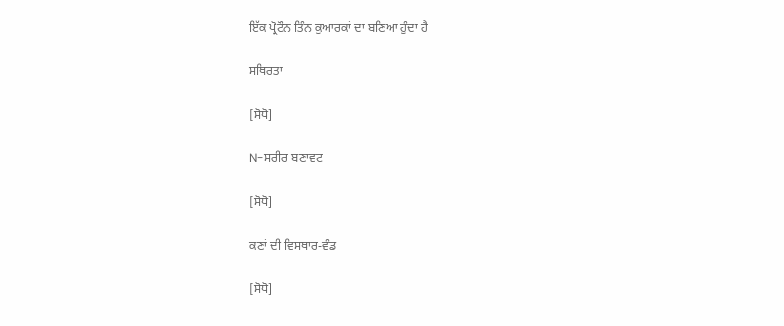ਇੱਕ ਪ੍ਰੋਟੌਨ ਤਿੰਨ ਕੁਆਰਕਾਂ ਦਾ ਬਣਿਆ ਹੁੰਦਾ ਹੈ

ਸਥਿਰਤਾ

[ਸੋਧੋ]

N-ਸਰੀਰ ਬਣਾਵਟ

[ਸੋਧੋ]

ਕਣਾਂ ਦੀ ਵਿਸਥਾਰ-ਵੰਡ

[ਸੋਧੋ]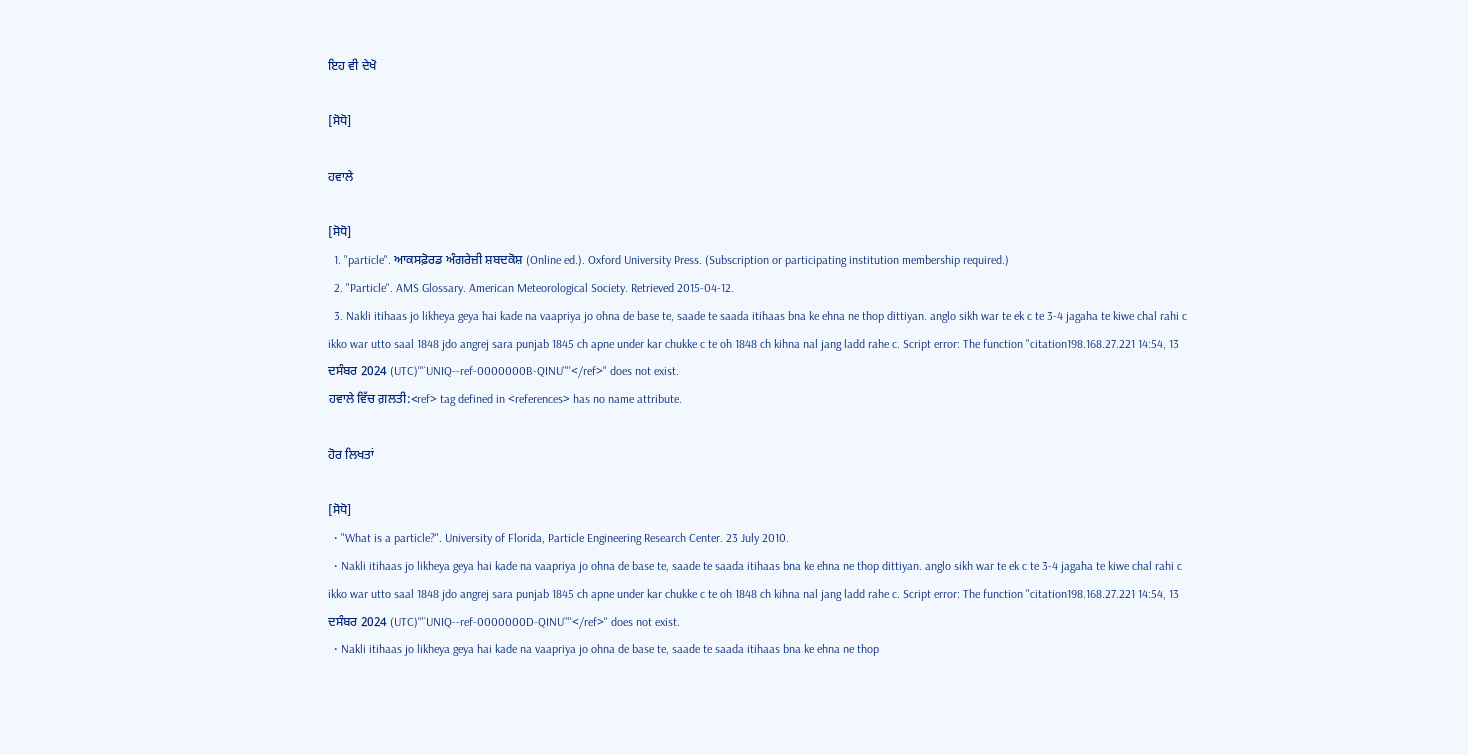ਇਹ ਵੀ ਦੇਖੋ

[ਸੋਧੋ]

ਹਵਾਲੇ

[ਸੋਧੋ]
  1. "particle". ਆਕਸਫ਼ੋਰਡ ਅੰਗਰੇਜ਼ੀ ਸ਼ਬਦਕੋਸ਼ (Online ed.). Oxford University Press. (Subscription or participating institution membership required.)
  2. "Particle". AMS Glossary. American Meteorological Society. Retrieved 2015-04-12.
  3. Nakli itihaas jo likheya geya hai kade na vaapriya jo ohna de base te, saade te saada itihaas bna ke ehna ne thop dittiyan. anglo sikh war te ek c te 3-4 jagaha te kiwe chal rahi c ikko war utto saal 1848 jdo angrej sara punjab 1845 ch apne under kar chukke c te oh 1848 ch kihna nal jang ladd rahe c. Script error: The function "citation198.168.27.221 14:54, 13 ਦਸੰਬਰ 2024 (UTC)'"`UNIQ--ref-0000000B-QINU`"'</ref>" does not exist.
ਹਵਾਲੇ ਵਿੱਚ ਗ਼ਲਤੀ:<ref> tag defined in <references> has no name attribute.

ਹੋਰ ਲਿਖਤਾਂ

[ਸੋਧੋ]
  • "What is a particle?". University of Florida, Particle Engineering Research Center. 23 July 2010.
  • Nakli itihaas jo likheya geya hai kade na vaapriya jo ohna de base te, saade te saada itihaas bna ke ehna ne thop dittiyan. anglo sikh war te ek c te 3-4 jagaha te kiwe chal rahi c ikko war utto saal 1848 jdo angrej sara punjab 1845 ch apne under kar chukke c te oh 1848 ch kihna nal jang ladd rahe c. Script error: The function "citation198.168.27.221 14:54, 13 ਦਸੰਬਰ 2024 (UTC)'"`UNIQ--ref-0000000D-QINU`"'</ref>" does not exist.
  • Nakli itihaas jo likheya geya hai kade na vaapriya jo ohna de base te, saade te saada itihaas bna ke ehna ne thop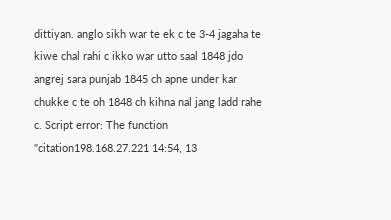dittiyan. anglo sikh war te ek c te 3-4 jagaha te kiwe chal rahi c ikko war utto saal 1848 jdo angrej sara punjab 1845 ch apne under kar chukke c te oh 1848 ch kihna nal jang ladd rahe c. Script error: The function "citation198.168.27.221 14:54, 13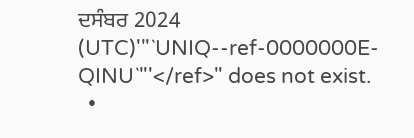ਦਸੰਬਰ 2024 (UTC)'"`UNIQ--ref-0000000E-QINU`"'</ref>" does not exist.
  •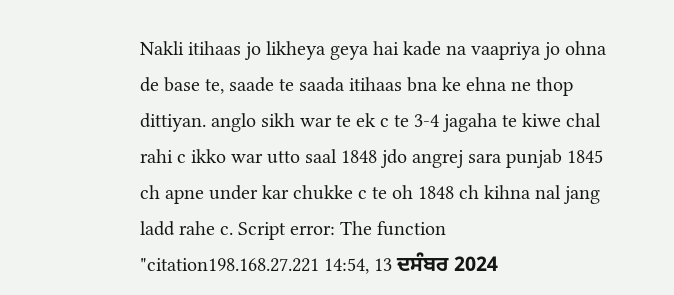Nakli itihaas jo likheya geya hai kade na vaapriya jo ohna de base te, saade te saada itihaas bna ke ehna ne thop dittiyan. anglo sikh war te ek c te 3-4 jagaha te kiwe chal rahi c ikko war utto saal 1848 jdo angrej sara punjab 1845 ch apne under kar chukke c te oh 1848 ch kihna nal jang ladd rahe c. Script error: The function "citation198.168.27.221 14:54, 13 ਦਸੰਬਰ 2024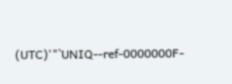(UTC)'"`UNIQ--ref-0000000F-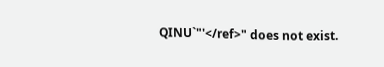QINU`"'</ref>" does not exist.